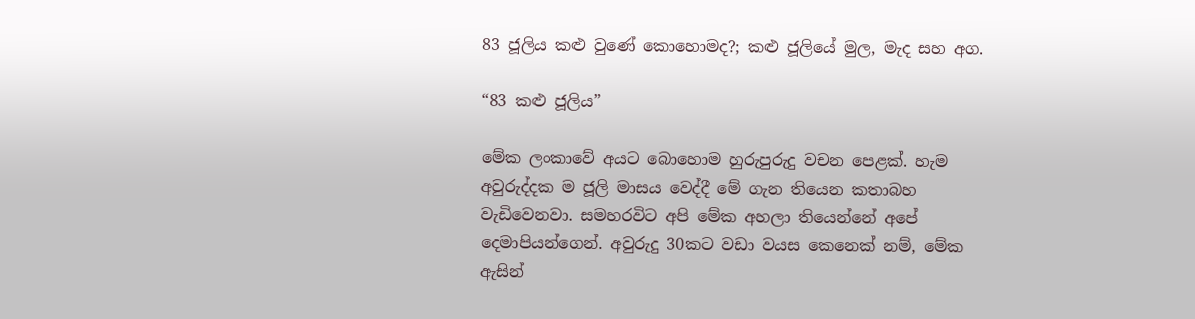83 ජූලිය කළු වුණේ කොහොමද?; කළු ජූලියේ මුල, මැද සහ අග.

“83 කළු ජූලිය”

මේක ලංකාවේ අයට බොහොම හුරුපුරුදු වචන පෙළක්. හැම අවුරුද්දක ම ජූලි මාසය වෙද්දී මේ ගැන තියෙන කතාබහ වැඩිවෙනවා. සමහරවිට අපි මේක අහලා තියෙන්නේ අපේ දෙමාපියන්ගෙන්. අවුරුදු 30කට වඩා වයස කෙනෙක් නම්, මේක ඇසින්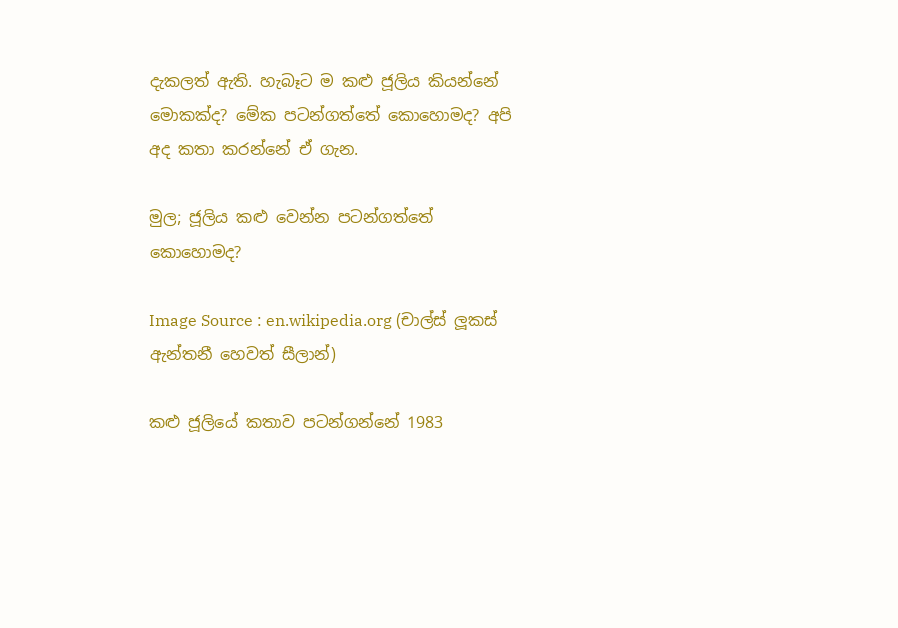දැකලත් ඇති. හැබෑට ම කළු ජූලිය කියන්නේ මොකක්ද? මේක පටන්ගත්තේ කොහොමද? අපි අද කතා කරන්නේ ඒ ගැන.

මුල; ජූලිය කළු වෙන්න පටන්ගත්තේ කොහොමද?

Image Source : en.wikipedia.org (චාල්ස් ලූකස් ඇන්තනී හෙවත් සීලාන්)

කළු ජූලියේ කතාව පටන්ගන්නේ 1983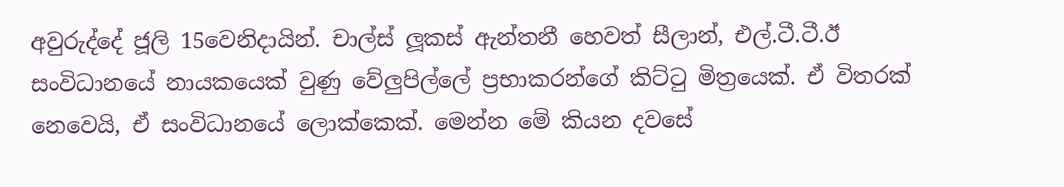අවුරුද්දේ ජූලි 15වෙනිදායින්. චාල්ස් ලූකස් ඇන්තනී හෙවත් සීලාන්, එල්.ටී.ටී.ඊ සංවිධානයේ නායකයෙක් වුණු වේලුපිල්ලේ ප්‍රභාකරන්ගේ කිට්ටු මිත්‍රයෙක්. ඒ විතරක් නෙවෙයි, ඒ සංවිධානයේ ලොක්කෙක්. මෙන්න මේ කියන දවසේ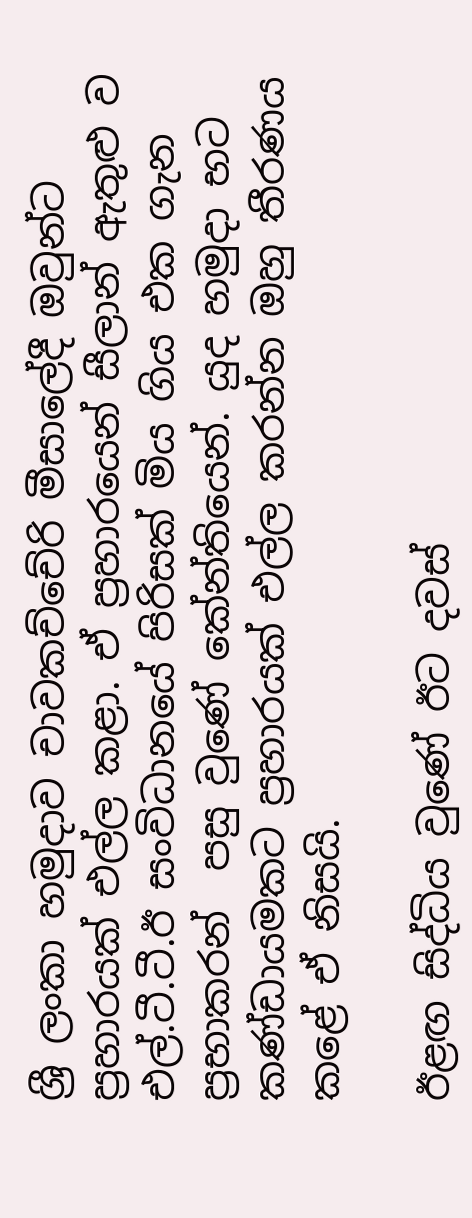ශ්‍රී ලංකා හමුදාව චාවකච්චේරි මීසාලේදී ඔවුන්ට ප්‍රහාරයක් එල්ල කළා. ඒ ප්‍රහාරයෙන් සීලාන් ඇතුළු ව  එල්.ටී.ටී.ඊ සංවිධානයේ පිරිසක් මිය ගිය එක ගැන ප්‍රභාකරන්  පසු වුණේ කේන්තියෙන්. යුද හමුදා භට කණ්‌ඩායමකට ප්‍රහාරයක් එල්ල කරන්න ඔහු තීරණය කළේ ඒ නිසයි.

ඊළඟ සිද්ධිය වුණේ ඊට දවස්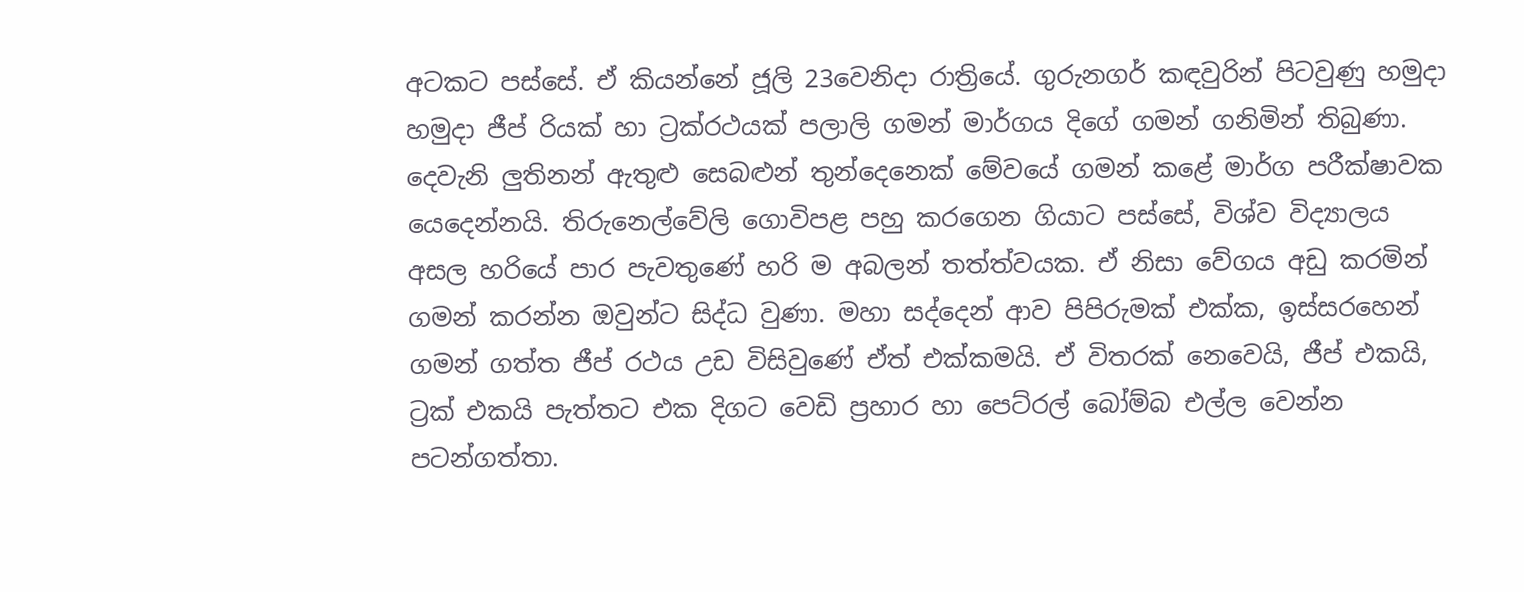අටකට පස්සේ. ඒ කියන්නේ ජූලි 23වෙනිදා රාත්‍රියේ. ගුරුනගර් කඳවුරින් පිටවුණු හමුදා හමුදා ජීප් රියක්‌ හා ට්‍රක්‌රථයක්‌ පලාලි ගමන් මාර්ගය දිගේ ගමන් ගනිමින් තිබුණා. දෙවැනි ලුතිනන් ඇතුළු සෙබළුන් තුන්දෙනෙක් මේවයේ ගමන් කළේ මාර්ග පරීක්ෂාවක යෙදෙන්නයි. තිරුනෙල්වේලි ගොවිපළ පහු කරගෙන ගියාට පස්සේ, විශ්ව විද්‍යාලය අසල හරියේ පාර පැවතුණේ හරි ම අබලන් තත්ත්වයක. ඒ නිසා වේගය අඩු කරමින් ගමන් කරන්න ඔවුන්ට සිද්ධ වුණා. මහා සද්දෙන් ආව පිපිරුමක් එක්ක, ඉස්සරහෙන් ගමන් ගත්ත ජීප් රථය උඩ විසිවුණේ ඒත් එක්කමයි. ඒ විතරක් නෙවෙයි, ජීප් එකයි, ට්‍රක් එකයි පැත්තට එක දිගට වෙඩි ප්‍රහාර හා පෙට්‌රල් බෝම්බ එල්ල වෙන්න පටන්ගත්තා.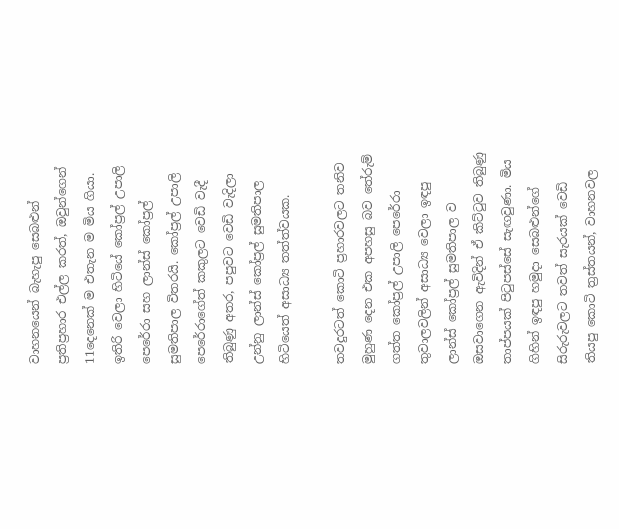වාහනයෙන් බැහැපු සෙබළුන් ප්‍රතිප්‍රහාර එල්ල කරත්, ඔවුන්ගෙන් 11දෙනෙක් ම එතැන ම මිය ගියා. ඉතිරි වෙලා හිටියේ කෝප්‍රල් උපාලි පෙරේරා සහ ලාන්ස්‌ කෝප්‍රල් සුමතිපාල විතරයි. කෝප්‍රල් උපාලි පෙරේරාගේත් කකුලට වෙඩි වැදී තිබුණු අතර, පපුවට වෙඩි වැදිලා උන්නු ලාන්ස්‌ කෝප්‍රල් සුමතිපාල හිටියෙත් අසාධ්‍ය තත්ත්වයක.

තවදුරටත් කොටි ප්‍රහාරවලට තනිව මුහුණ දෙන එක අපහසු බව තේරුම් ගත්ත කෝප්‍රල් උපාලි පෙරේරා තුවාලවලින් අසාධ්‍ය වෙලා ඉඳපු ලාන්ස්‌ කෝප්‍රල් සුමතිපාල ව ඔසවාගෙන ඇවිදින් ඒ කිට්ටුව තිබුණු තාප්පයක් පිටුපස්සේ සැඟවුණා. මිය ගිහින් ඉඳපු හමුදා සෙබළුන්ගේ සිරුරුවලට තවත් සැරයක් වෙඩි තියපු කොටි ත්‍රස්‌තයන්, වාහනවල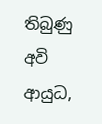තිබුණු අවි ආයුධ,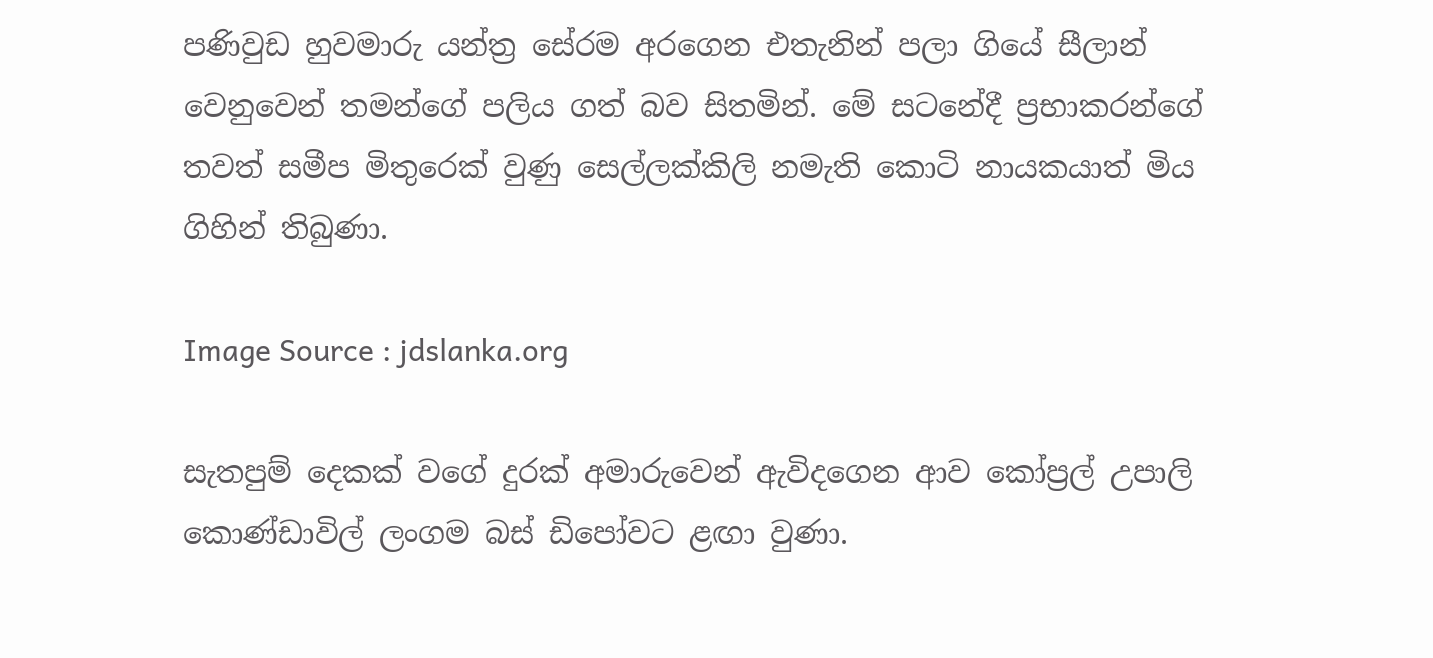පණිවුඩ හුවමාරු යන්ත්‍ර සේරම අරගෙන එතැනින් පලා ගියේ සීලාන් වෙනුවෙන් තමන්ගේ පලිය ගත් බව සිතමින්. මේ සටනේදී ප්‍රභාකරන්ගේ තවත් සමීප මිතුරෙක් වුණු සෙල්ලක්‌කිලි නමැති කොටි නායකයාත් මිය ගිහින් තිබුණා.

Image Source : jdslanka.org

සැතපුම් දෙකක් වගේ දුරක් අමාරුවෙන් ඇවිදගෙන ආව කෝප්‍රල් උපාලි කොණ්‌ඩාවිල් ලංගම බස්‌ ඩිපෝවට ළඟා වුණා.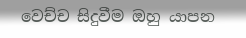වෙච්ච සිදුවීම ඔහු යාපන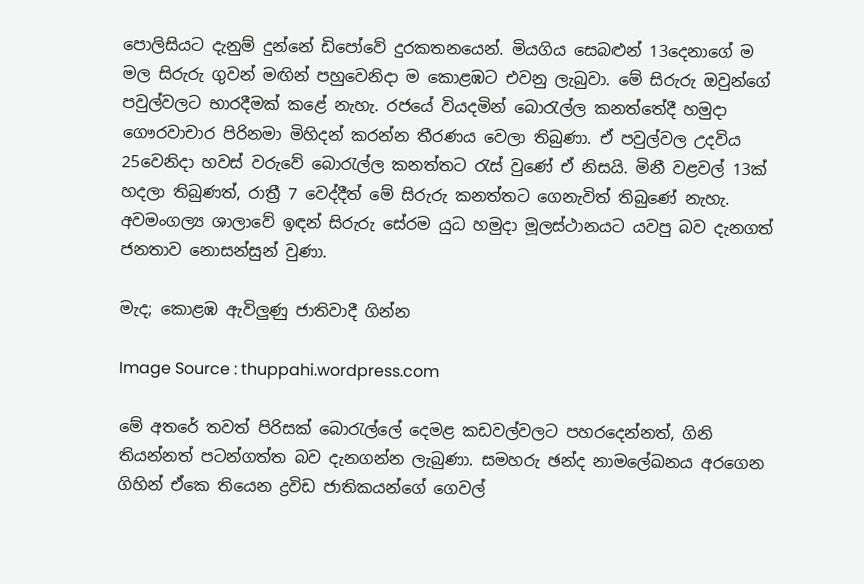පොලිසියට දැනුම් දුන්නේ ඩිපෝවේ දුරකතනයෙන්. මියගිය සෙබළුන් 13දෙනාගේ ම මල සිරුරු ගුවන් මඟින් පහුවෙනිදා ම කොළඹට එවනු ලැබුවා. මේ සිරුරු ඔවුන්ගේ පවුල්වලට භාරදීමක් කළේ නැහැ. රජයේ වියදමින් බොරැල්ල කනත්තේදී හමුදා ගෞරවාචාර පිරිනමා මිහිදන් කරන්න තීරණය වෙලා තිබුණා. ඒ පවුල්වල උදවිය 25වෙනිදා හවස් වරුවේ බොරැල්ල කනත්තට රැස් වුණේ ඒ නිසයි. මිනී වළවල් 13ක් හදලා තිබුණත්, රාත්‍රී 7 වෙද්දීත් මේ සිරුරු කනත්තට ගෙනැවිත් තිබුණේ නැහැ. අවමංගල්‍ය ශාලාවේ ඉඳන් සිරුරු සේරම යුධ හමුදා මූලස්ථානයට යවපු බව දැනගත් ජනතාව නොසන්සුන් වුණා.

මැද; කොළඹ ඇවිලුණු ජාතිවාදී ගින්න

Image Source : thuppahi.wordpress.com

මේ අතරේ තවත් පිරිසක් බොරැල්ලේ දෙමළ කඩවල්වලට පහරදෙන්නත්, ගිනි තියන්නත් පටන්ගත්ත බව දැනගන්න ලැබුණා. සමහරු ඡන්ද නාමලේඛනය අරගෙන ගිහින් ඒකෙ තියෙන ද්‍රවිඩ ජාතිකයන්ගේ ගෙවල්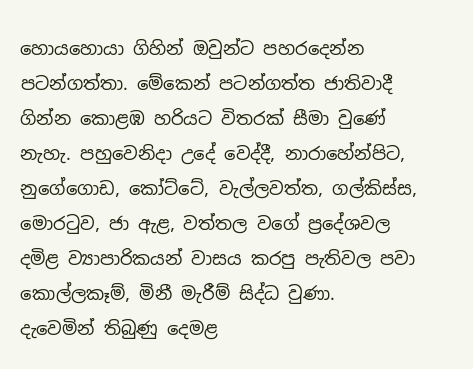හොයහොයා ගිහින් ඔවුන්ට පහරදෙන්න පටන්ගත්තා. මේකෙන් පටන්ගත්ත ජාතිවාදී ගින්න කොළඹ හරියට විතරක් සීමා වුණේ නැහැ. පහුවෙනිදා උදේ වෙද්දී, නාරාහේන්පිට, නුගේගොඩ, කෝට්ටේ, වැල්ලවත්ත, ගල්කිස්ස, මොරටුව, ජා ඇළ, වත්තල වගේ ප්‍රදේශවල දමිළ ව්‍යාපාරිකයන් වාසය කරපු පැතිවල පවා කොල්ලකෑම්, මිනී මැරීම් සිද්ධ වුණා. දැවෙමින් තිබුණු දෙමළ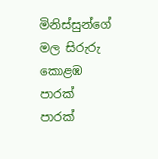මිනිස්සුන්ගේ මල සිරුරු කොළඹ පාරක් පාරක්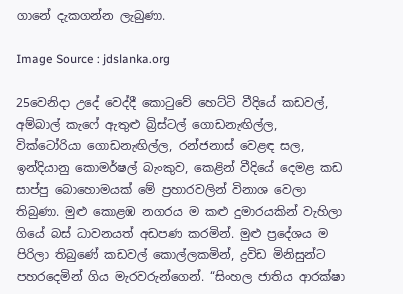ගානේ දැකගන්න ලැබුණා.

Image Source : jdslanka.org

25වෙනිදා උදේ වෙද්දී කොටුවේ හෙට්ටි වීදියේ කඩවල්, අම්බාල් කැෆේ ඇතුළු බ්‍රිස්ටල් ගොඩනැඟිල්ල, වික්ටෝරියා ගොඩනැඟිල්ල, රන්ජනාස් වෙළඳ සල, ඉන්දියානු කොමර්ෂල් බැංකුව, කෙළින් වීදියේ දෙමළ කඩ සාප්පු බොහොමයක් මේ ප්‍රහාරවලින් විනාශ වෙලා තිබුණා. මුළු කොළඹ නගරය ම කළු දුමාරයකින් වැහිලා ගියේ බස් ධාවනයත් අඩපණ කරමින්. මුළු ප්‍රදේශය ම පිරිලා තිබුණේ කඩවල් කොල්ලකමින්, ද්‍රවිඩ මිනිසුන්ට පහරදෙමින් ගිය මැරවරුන්ගෙන්. “සිංහල ජාතිය ආරක්ෂා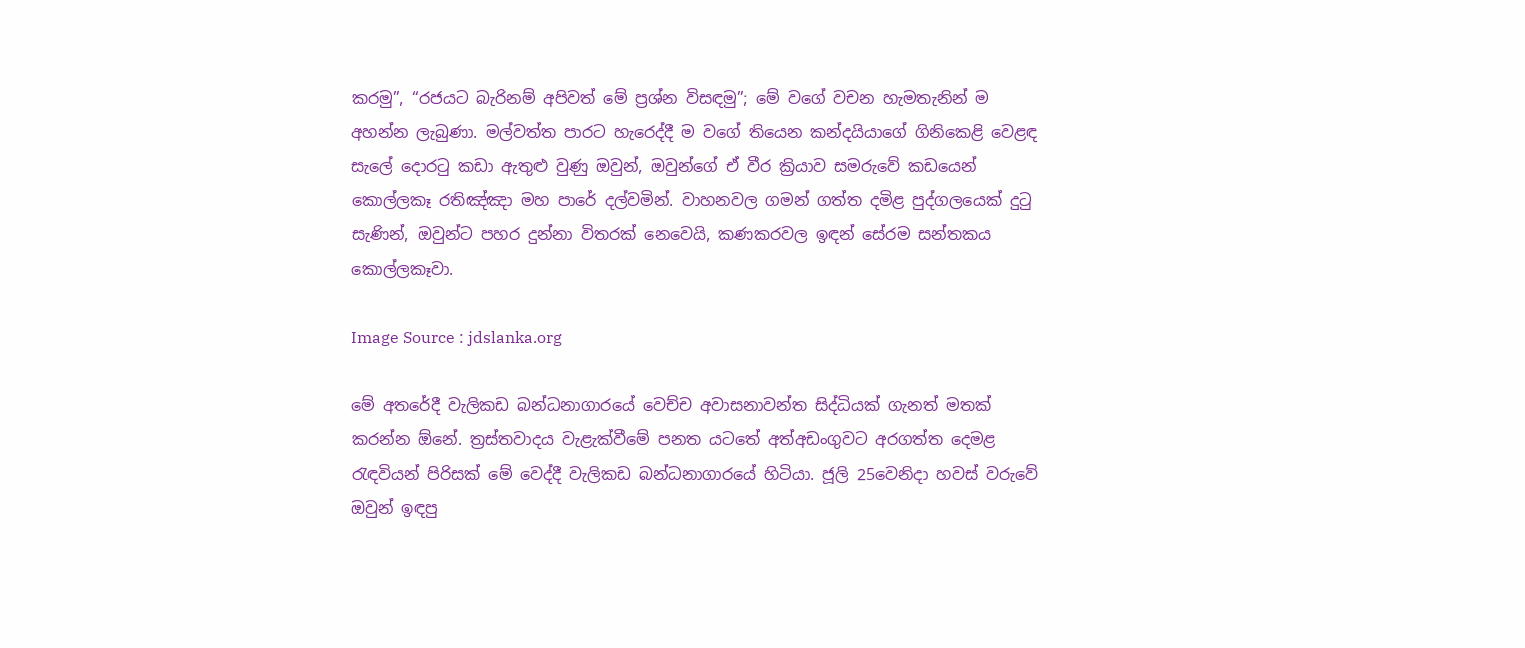කරමු”, “රජයට බැරිනම් අපිවත් මේ ප්‍රශ්න විසඳමු”; මේ වගේ වචන හැමතැනින් ම අහන්න ලැබුණා. මල්වත්ත පාරට හැරෙද්දී ම වගේ තියෙන කන්දයියාගේ ගිනිකෙළි වෙළඳ සැලේ දොරටු කඩා ඇතුළු වුණු ඔවුන්, ඔවුන්ගේ ඒ වීර ක්‍රියාව සමරුවේ කඩයෙන් කොල්ලකෑ රතිඤ්ඤා මහ පාරේ දල්වමින්. වාහනවල ගමන් ගත්ත දමිළ පුද්ගලයෙක් දුටු සැණින්, ඔවුන්ට පහර දුන්නා විතරක් නෙවෙයි, කණකරවල ඉඳන් සේරම සන්තකය කොල්ලකෑවා.

Image Source : jdslanka.org

මේ අතරේදී වැලිකඩ බන්ධනාගාරයේ වෙච්ච අවාසනාවන්ත සිද්ධියක් ගැනත් මතක් කරන්න ඕනේ. ත්‍රස්‌තවාදය වැළැක්‌වීමේ පනත යටතේ අත්අඩංගුවට අරගත්ත දෙමළ රැඳවියන් පිරිසක් මේ වෙද්දී වැලිකඩ බන්ධනාගාරයේ හිටියා. ජූලි 25වෙනිදා හවස් වරුවේ ඔවුන් ඉඳපු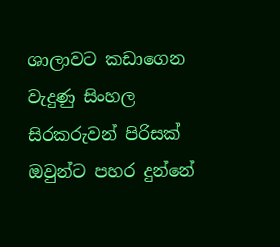ශාලාවට කඩාගෙන වැදුණු සිංහල සිරකරුවන් පිරිසක් ඔවුන්ට පහර දුන්නේ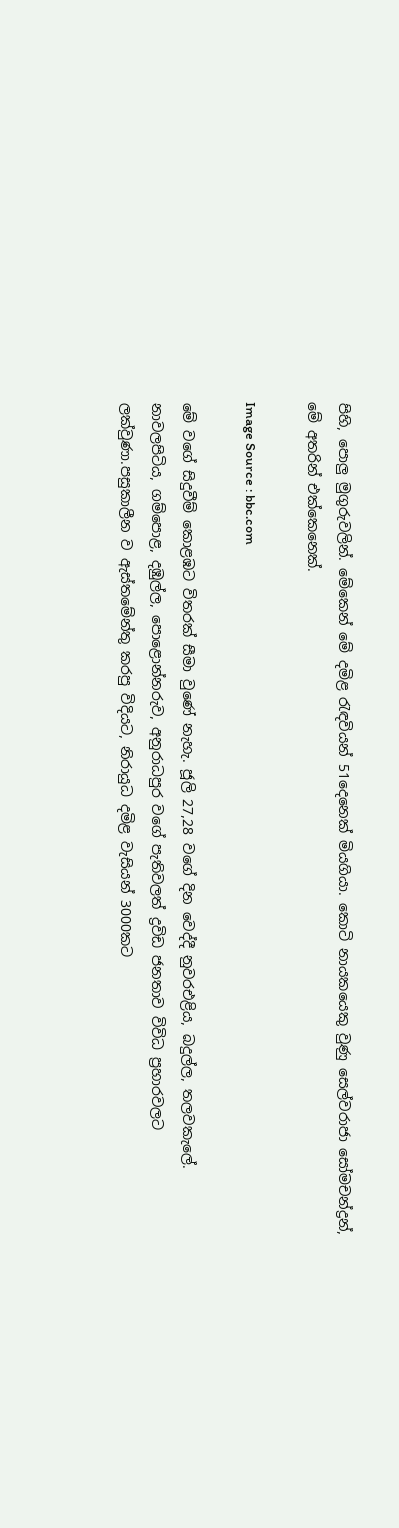පිහි, පොලු මුගුරුවලින්. මේකෙන් මේ දමිළ රැඳවියන් 51දෙනෙක් මියගියා. කොටි නායකයෙකු වුණු සෙල්වරාජා සෝමචන්ද්‍රන්, මේ අතරින් එක්කෙනෙක්.

Image Source : bbc.com

මේ වගේ සිදුවීම් කොළඹට විතරක් සීමා වුණේ නැහැ. ජූලි 27,28 වගේ දින වෙද්දී නුවරඑළිය, බදුල්ල, තලවකැලේ. නාවලපිටිය, ගම්පොළ, දඹුල්ල, පොළොන්නරුව, අනුරාධපුර වගේ පැතිවලත් ද්‍රවිඩ ජනතාව විවිධ ප්‍රහාරවලට ලක්වුණා.පසුකාලීන ව ඇස්තමේන්තු කරපු විදියට, නිරායුධ දමිළ වැසියන් 3000කට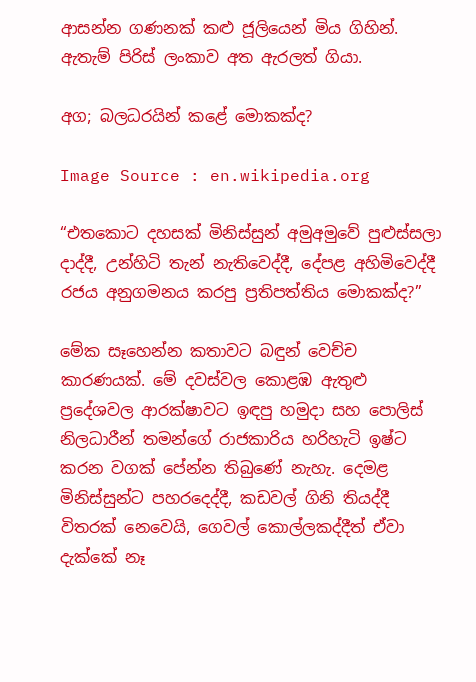ආසන්න ගණනක් කළු ජූලියෙන් මිය ගිහින්. ඇතැම් පිරිස් ලංකාව අත ඇරලත් ගියා.

අග; බලධරයින් කළේ මොකක්ද?

Image Source : en.wikipedia.org

“එතකොට දහසක් මිනිස්සුන් අමුඅමුවේ පුළුස්සලා දාද්දී, උන්හිටි තැන් නැතිවෙද්දී, දේපළ අහිමිවෙද්දී රජය අනුගමනය කරපු ප්‍රතිපත්තිය මොකක්ද?”

මේක සෑහෙන්න කතාවට බඳුන් වෙච්ච කාරණයක්. මේ දවස්වල කොළඹ ඇතුළු ප්‍රදේශවල ආරක්ෂාවට ඉඳපු හමුදා සහ පොලිස් නිලධාරීන් තමන්ගේ රාජකාරිය හරිහැටි ඉෂ්ට කරන වගක් පේන්න තිබුණේ නැහැ. දෙමළ මිනිස්සුන්ට පහරදෙද්දී, කඩවල් ගිනි තියද්දී විතරක් නෙවෙයි, ගෙවල් කොල්ලකද්දීත් ඒවා දැක්කේ නෑ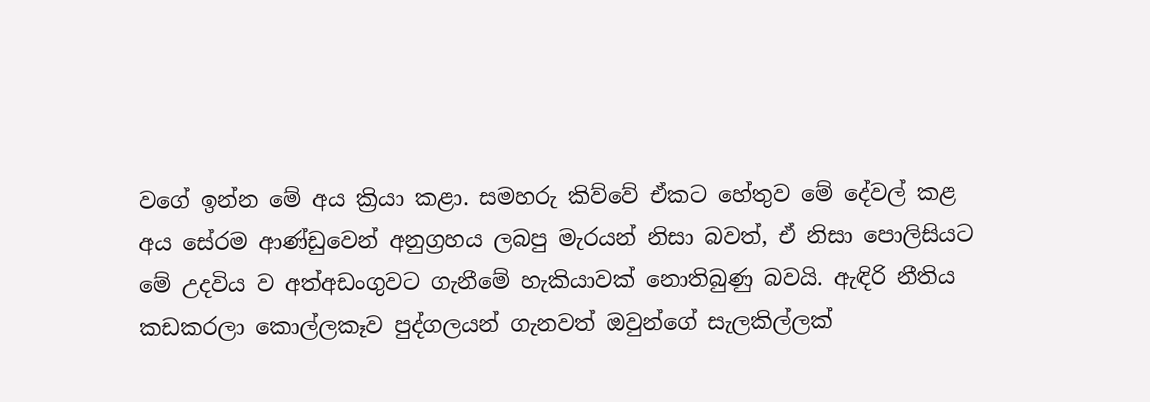වගේ ඉන්න මේ අය ක්‍රියා කළා. සමහරු කිව්වේ ඒකට හේතුව මේ දේවල් කළ අය සේරම ආණ්ඩුවෙන් අනුග්‍රහය ලබපු මැරයන් නිසා බවත්, ඒ නිසා පොලිසියට මේ උදවිය ව අත්අඩංගුවට ගැනීමේ හැකියාවක් නොතිබුණු බවයි. ඇඳිරි නීතිය කඩකරලා කොල්ලකෑව පුද්ගලයන් ගැනවත් ඔවුන්ගේ සැලකිල්ලක්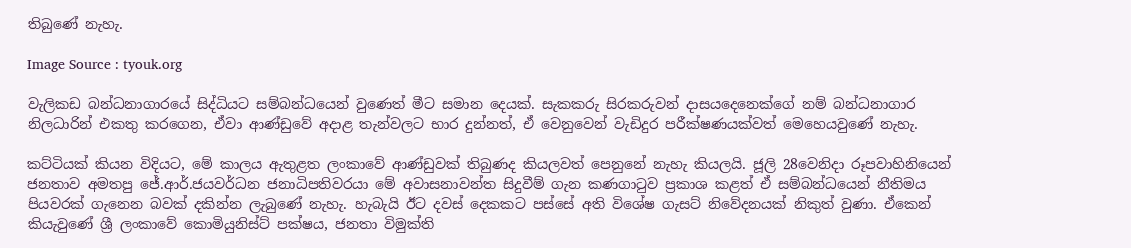තිබුණේ නැහැ.

Image Source : tyouk.org

වැලිකඩ බන්ධනාගාරයේ සිද්ධියට සම්බන්ධයෙන් වුණෙත් මීට සමාන දෙයක්. සැකකරු සිරකරුවන් දාසයදෙනෙක්ගේ නම් බන්ධනාගාර නිලධාරින් එකතු කරගෙන, ඒවා ආණ්ඩුවේ අදාළ තැන්වලට භාර දුන්නත්, ඒ වෙනුවෙන් වැඩිදුර පරීක්ෂණයක්වත් මෙහෙයවුණේ නැහැ.

කට්ටියක් කියන විදියට, මේ කාලය ඇතුළත ලංකාවේ ආණ්ඩුවක් තිබුණද කියලවත් පෙනුනේ නැහැ කියලයි. ජූලි 28වෙනිදා රූපවාහිනියෙන් ජනතාව අමතපු ජේ.ආර්.ජයවර්ධන ජනාධිපතිවරයා මේ අවාසනාවන්ත සිදුවීම් ගැන කණගාටුව ප්‍රකාශ කළත් ඒ සම්බන්ධයෙන් නීතිමය පියවරක් ගැනෙන බවක් දකින්න ලැබුණේ නැහැ. හැබැයි ඊට දවස් දෙකකට පස්සේ අති විශේෂ ගැසට් නිවේදනයක් නිකුත් වුණා. ඒකෙන් කියැවුණේ ශ්‍රී ලංකාවේ කොමියුනිස්‌ට්‌ පක්‌ෂය, ජනතා විමුක්‌ති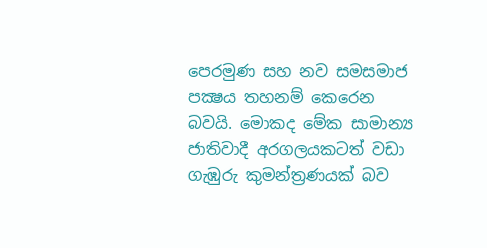පෙරමුණ සහ නව සමසමාජ පක්‍ෂය තහනම් කෙරෙන බවයි. මොකද මේක සාමාන්‍ය ජාතිවාදී අරගලයකටත් වඩා ගැඹුරු කුමන්ත්‍රණයක් බව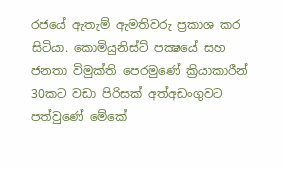රජයේ ඇතැම් ඇමතිවරු ප්‍රකාශ කර සිටියා. කොමියුනිස්‌ට්‌ පක්‍ෂයේ සහ ජනතා විමුක්‌ති පෙරමුණේ ක්‍රියාකාරීන් 30කට වඩා පිරිසක් අත්අඩංගුවට පත්වුණේ මේකේ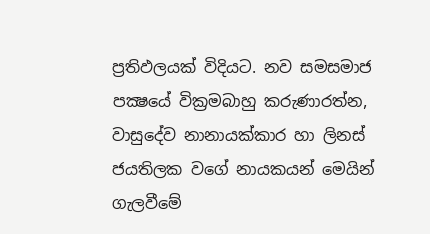ප්‍රතිඵලයක් විදියට. නව සමසමාජ පක්‍ෂයේ වික්‍රමබාහු කරුණාරත්න, වාසුදේව නානායක්‌කාර හා ලිනස්‌ ජයතිලක වගේ නායකයන් මෙයින් ගැලවීමේ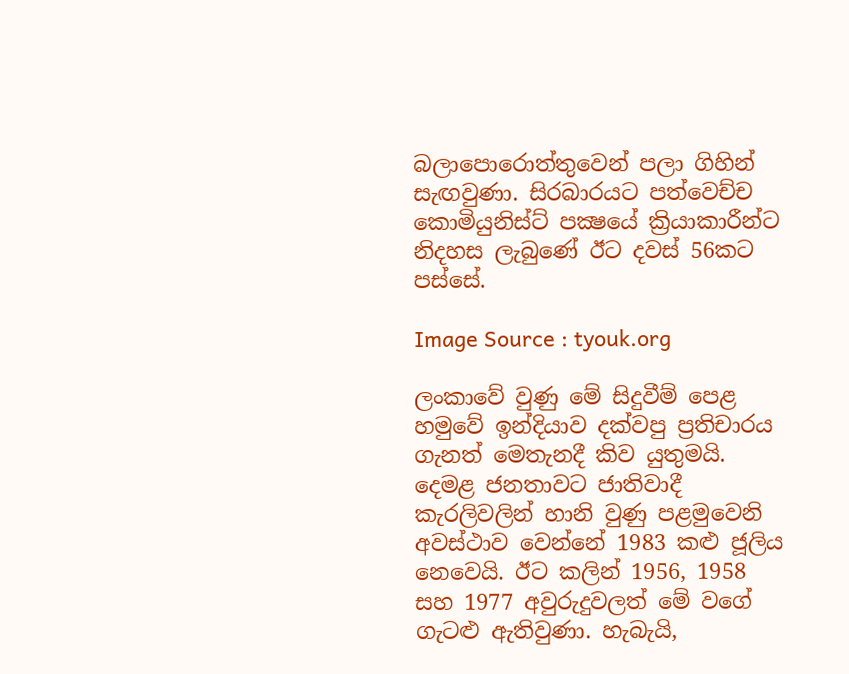බලාපොරොත්තුවෙන් පලා ගිහින් සැඟවුණා. සිරබාරයට පත්වෙච්ච කොමියුනිස්‌ට්‌ පක්‍ෂයේ ක්‍රියාකාරීන්ට නිදහස ලැබුණේ ඊට දවස් 56කට පස්සේ.

Image Source : tyouk.org

ලංකාවේ වුණු මේ සිදුවීම් පෙළ හමුවේ ඉන්දියාව දක්වපු ප්‍රතිචාරය ගැනත් මෙතැනදී කිව යුතුමයි. දෙමළ ජනතාවට ජාතිවාදී කැරලිවලින් හානි වුණු පළමුවෙනි අවස්ථාව වෙන්නේ 1983 කළු ජූලිය නෙවෙයි. ඊට කලින් 1956, 1958 සහ 1977 අවුරුදුවලත් මේ වගේ ගැටළු ඇතිවුණා. හැබැයි,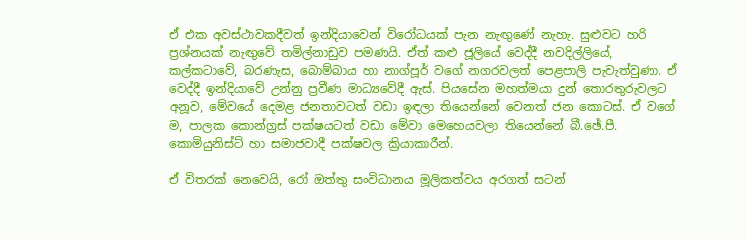ඒ එක අවස්ථාවකදීවත් ඉන්දියාවෙන් විරෝධයක් පැන නැඟුණේ නැහැ. සුළුවට හරි ප්‍රශ්නයක් නැඟුවේ තමිල්නාඩුව පමණයි. ඒත් කළු ජූලියේ වෙද්දී නවදිල්ලියේ, කල්කටාවේ, බරණැස, බොම්බාය හා නාග්පූර් වගේ නගරවලත් පෙළපාලි පැවැත්වුණා. ඒ වෙද්දී ඉන්දියාවේ උන්නු ප්‍රවීණ මාධ්‍යවේදී ඇස්‌. පියසේන මහත්මයා දුන් තොරතුරුවලට අනූව, මේවයේ දෙමළ ජනතාවටත් වඩා ඉඳලා තියෙන්නේ වෙනත් ජන කොටස්. ඒ වගේ ම, පාලක කොන්ග්‍රස්‌ පක්‌ෂයටත් වඩා මේවා මෙහෙයවලා තියෙන්නේ බී.ඡේ.පී. කොමියුනිස්‌ට්‌ හා සමාජවාදී පක්ෂවල ක්‍රියාකාරීන්.

ඒ විතරක් නෙවෙයි, රෝ ඔත්තු සංවිධානය මූලිකත්වය අරගත් සටන්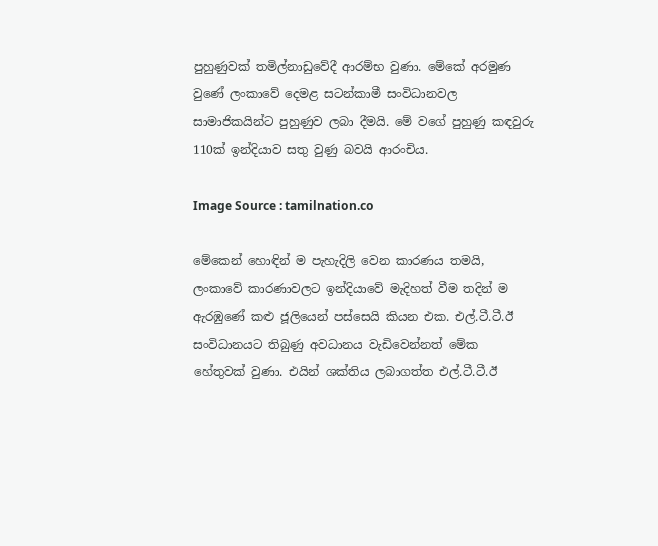පුහුණුවක්‌ තමිල්නාඩුවේදී ආරම්භ වුණා. මේකේ අරමුණ වුණේ ලංකාවේ දෙමළ සටන්කාමී සංවිධානවල සාමාජිකයින්ට පුහුණුව ලබා දීමයි. මේ වගේ පුහුණු කඳවුරු 110ක් ඉන්දියාව සතු වුණු බවයි ආරංචිය.

Image Source : tamilnation.co

මේකෙන් හොඳින් ම පැහැදිලි වෙන කාරණය තමයි, ලංකාවේ කාරණාවලට ඉන්දියාවේ මැදිහත් වීම තදින් ම ඇරඹුණේ කළු ජූලියෙන් පස්සෙයි කියන එක. එල්.ටී.ටී.ඊ සංවිධානයට තිබුණු අවධානය වැඩිවෙන්නත් මේක හේතුවක් වුණා. එයින් ශක්තිය ලබාගත්ත එල්.ටී.ටී.ඊ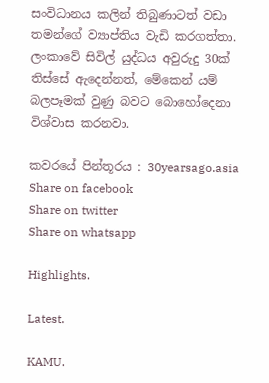සංවිධානය කලින් තිබුණාටත් වඩා තමන්ගේ ව්‍යාප්තිය වැඩි කරගත්තා. ලංකාවේ සිවිල් යුද්ධය අවුරුදු 30ක් තිස්සේ ඇදෙන්නත්, මේකෙන් යම් බලපෑමක් වුණු බවට බොහෝදෙනා විශ්වාස කරනවා.

කවරයේ පින්තූරය : 30yearsago.asia
Share on facebook
Share on twitter
Share on whatsapp

Highlights.

Latest.

KAMU.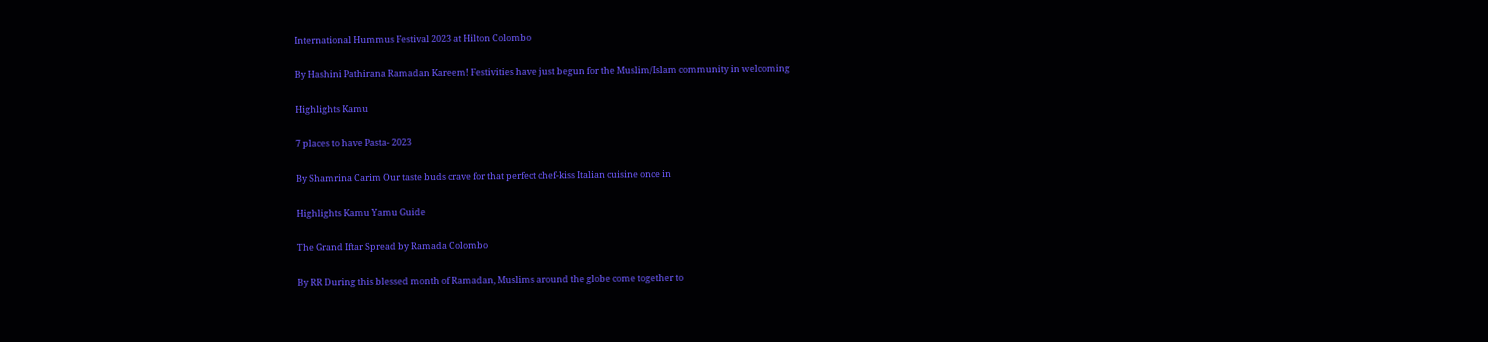International Hummus Festival 2023 at Hilton Colombo

By Hashini Pathirana Ramadan Kareem! Festivities have just begun for the Muslim/Islam community in welcoming

Highlights Kamu

7 places to have Pasta- 2023

By Shamrina Carim Our taste buds crave for that perfect chef-kiss Italian cuisine once in

Highlights Kamu Yamu Guide

The Grand Iftar Spread by Ramada Colombo

By RR During this blessed month of Ramadan, Muslims around the globe come together to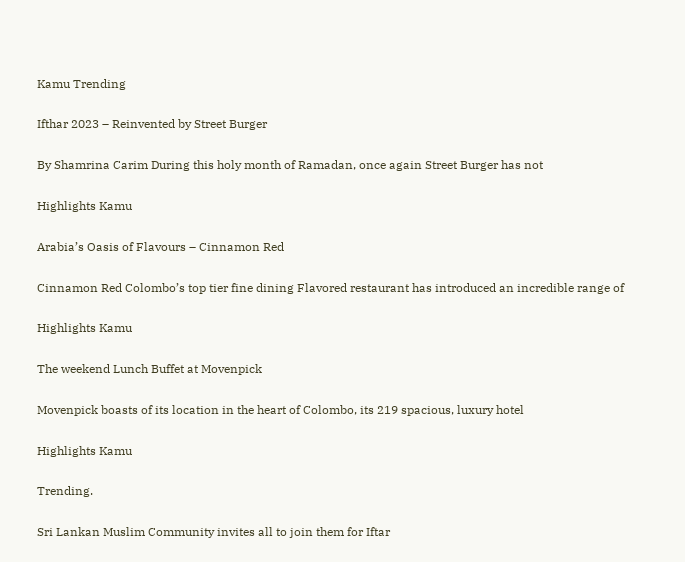Kamu Trending

Ifthar 2023 – Reinvented by Street Burger

By Shamrina Carim During this holy month of Ramadan, once again Street Burger has not

Highlights Kamu

Arabia’s Oasis of Flavours – Cinnamon Red

Cinnamon Red Colombo’s top tier fine dining Flavored restaurant has introduced an incredible range of

Highlights Kamu

The weekend Lunch Buffet at Movenpick

Movenpick boasts of its location in the heart of Colombo, its 219 spacious, luxury hotel

Highlights Kamu

Trending.

Sri Lankan Muslim Community invites all to join them for Iftar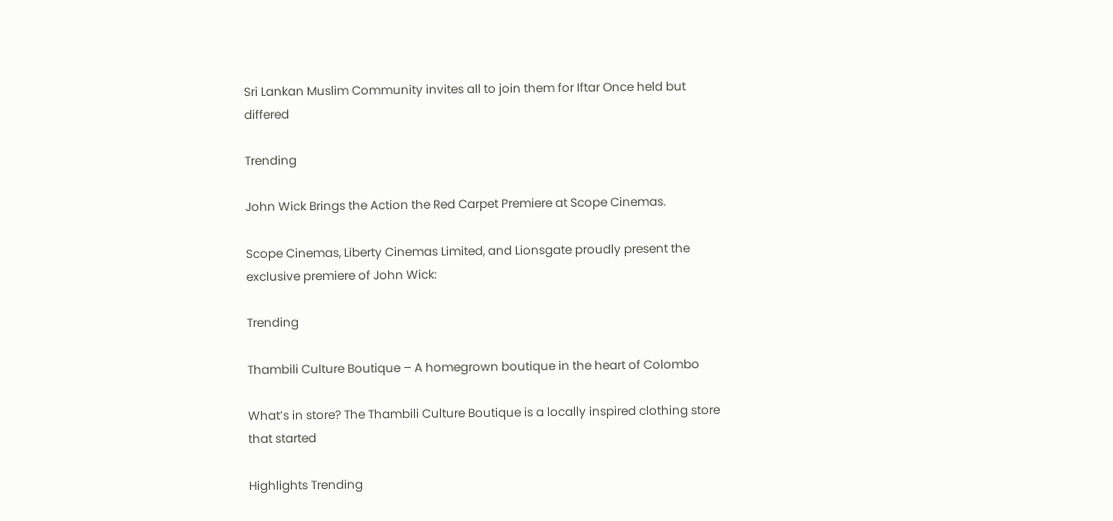Sri Lankan Muslim Community invites all to join them for Iftar Once held but differed

Trending

John Wick Brings the Action the Red Carpet Premiere at Scope Cinemas.

Scope Cinemas, Liberty Cinemas Limited, and Lionsgate proudly present the exclusive premiere of John Wick:

Trending

Thambili Culture Boutique – A homegrown boutique in the heart of Colombo

What’s in store? The Thambili Culture Boutique is a locally inspired clothing store that started

Highlights Trending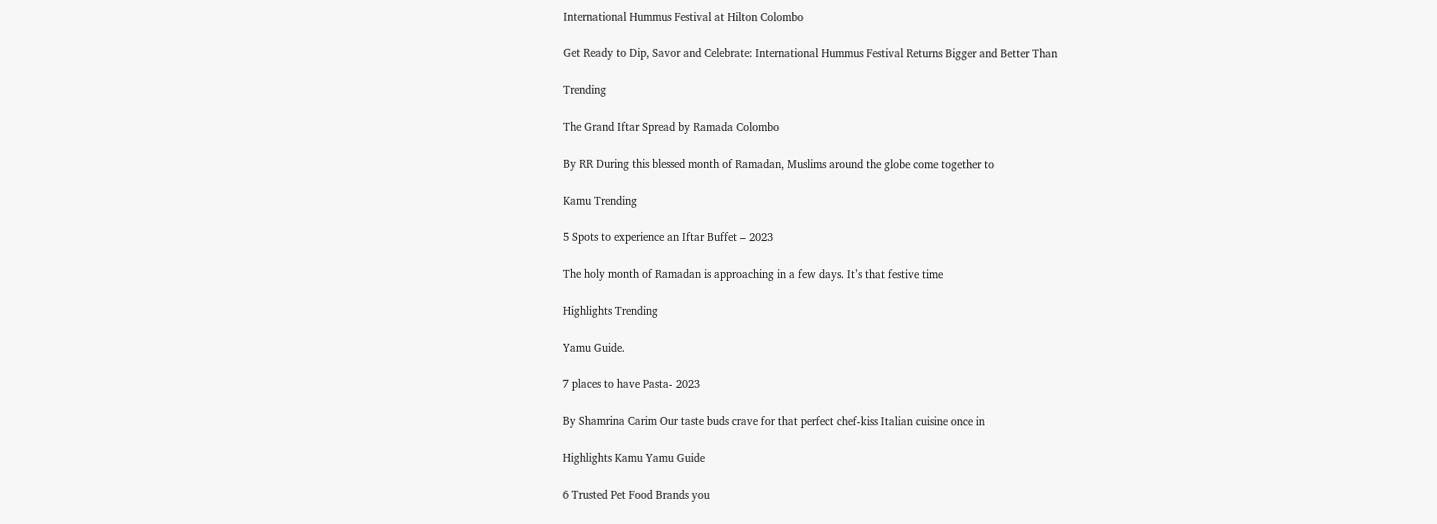International Hummus Festival at Hilton Colombo

Get Ready to Dip, Savor and Celebrate: International Hummus Festival Returns Bigger and Better Than

Trending

The Grand Iftar Spread by Ramada Colombo

By RR During this blessed month of Ramadan, Muslims around the globe come together to

Kamu Trending

5 Spots to experience an Iftar Buffet – 2023

The holy month of Ramadan is approaching in a few days. It’s that festive time

Highlights Trending

Yamu Guide.

7 places to have Pasta- 2023

By Shamrina Carim Our taste buds crave for that perfect chef-kiss Italian cuisine once in

Highlights Kamu Yamu Guide

6 Trusted Pet Food Brands you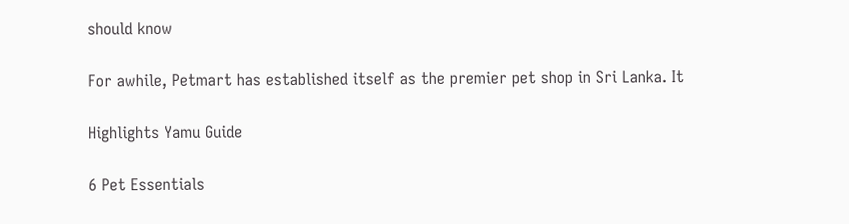should know

For awhile, Petmart has established itself as the premier pet shop in Sri Lanka. It

Highlights Yamu Guide

6 Pet Essentials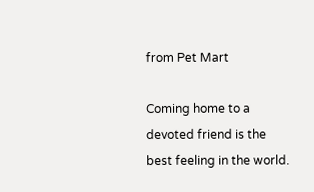from Pet Mart

Coming home to a devoted friend is the best feeling in the world.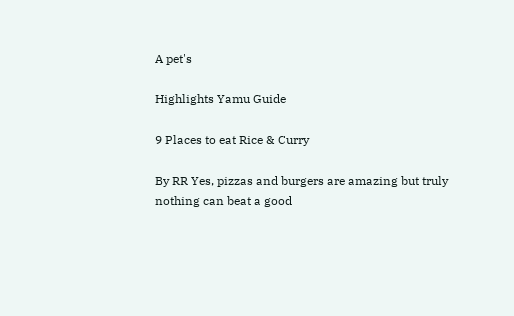A pet's

Highlights Yamu Guide

9 Places to eat Rice & Curry

By RR Yes, pizzas and burgers are amazing but truly nothing can beat a good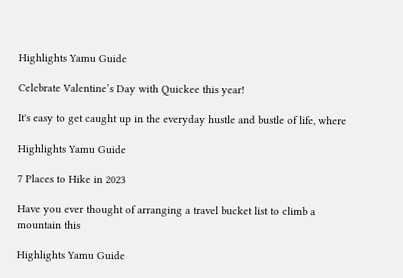Highlights Yamu Guide

Celebrate Valentine’s Day with Quickee this year!

It's easy to get caught up in the everyday hustle and bustle of life, where

Highlights Yamu Guide

7 Places to Hike in 2023

Have you ever thought of arranging a travel bucket list to climb a mountain this

Highlights Yamu Guide